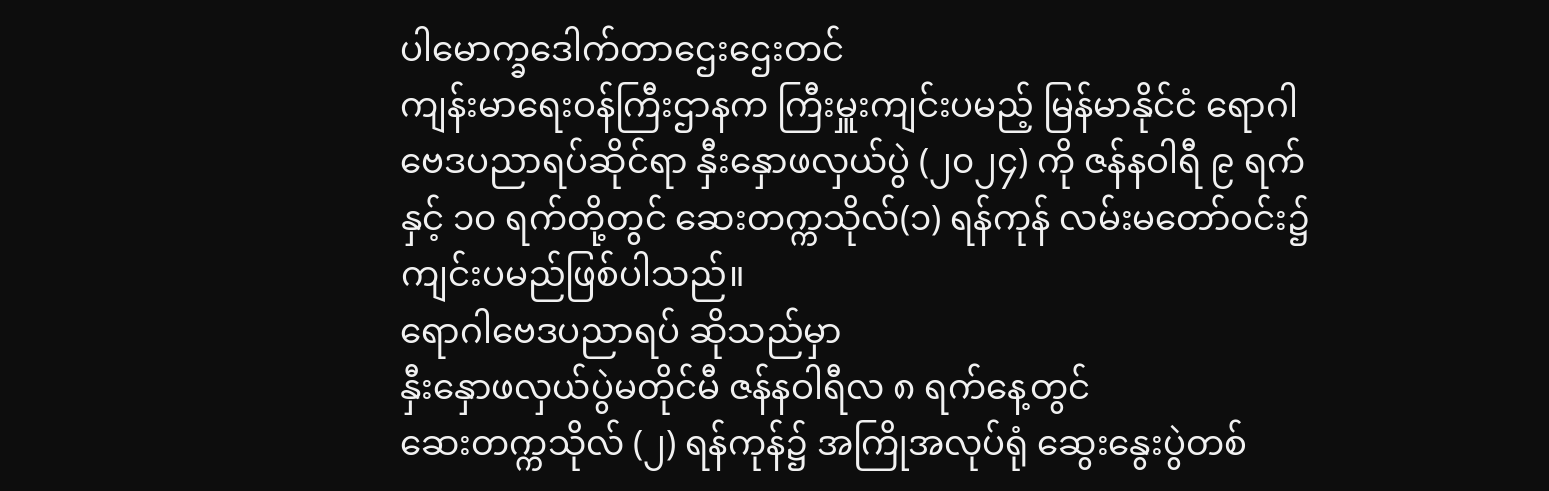ပါမောက္ခဒေါက်တာဌေးဌေးတင်
ကျန်းမာရေးဝန်ကြီးဌာနက ကြီးမှူးကျင်းပမည့် မြန်မာနိုင်ငံ ရောဂါဗေဒပညာရပ်ဆိုင်ရာ နှီးနှောဖလှယ်ပွဲ (၂၀၂၄) ကို ဇန်နဝါရီ ၉ ရက်နှင့် ၁၀ ရက်တို့တွင် ဆေးတက္ကသိုလ်(၁) ရန်ကုန် လမ်းမတော်ဝင်း၌ ကျင်းပမည်ဖြစ်ပါသည်။
ရောဂါဗေဒပညာရပ် ဆိုသည်မှာ
နှီးနှောဖလှယ်ပွဲမတိုင်မီ ဇန်နဝါရီလ ၈ ရက်နေ့တွင်
ဆေးတက္ကသိုလ် (၂) ရန်ကုန်၌ အကြိုအလုပ်ရုံ ဆွေးနွေးပွဲတစ်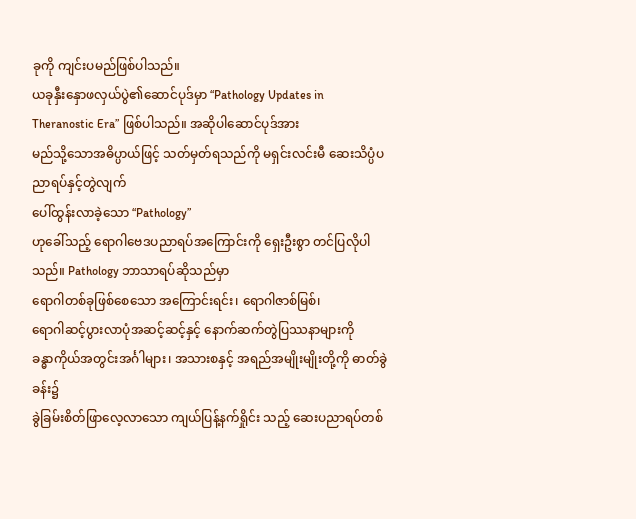ခုကို ကျင်းပမည်ဖြစ်ပါသည်။
ယခုနှီးနှောဖလှယ်ပွဲ၏ဆောင်ပုဒ်မှာ “Pathology Updates in Theranostic Era” ဖြစ်ပါသည်။ အဆိုပါဆောင်ပုဒ်အား
မည်သို့သောအဓိပ္ပာယ်ဖြင့် သတ်မှတ်ရသည်ကို မရှင်းလင်းမီ ဆေးသိပ္ပံပညာရပ်နှင့်တွဲလျက်
ပေါ်ထွန်းလာခဲ့သော “Pathology”
ဟုခေါ်သည့် ရောဂါဗေဒပညာရပ်အကြောင်းကို ရှေးဦးစွာ တင်ပြလိုပါသည်။ Pathology ဘာသာရပ်ဆိုသည်မှာ
ရောဂါတစ်ခုဖြစ်စေသော အကြောင်းရင်း၊ ရောဂါဇာစ်မြစ်၊
ရောဂါဆင့်ပွားလာပုံအဆင့်ဆင့်နှင့် နောက်ဆက်တွဲပြဿနာများကို
ခန္ဓာကိုယ်အတွင်းအင်္ဂါများ၊ အသားစနှင့် အရည်အမျိုးမျိုးတို့ကို ဓာတ်ခွဲခန်း၌
ခွဲခြမ်းစိတ်ဖြာလေ့လာသော ကျယ်ပြန့်နက်ရှိုင်း သည့် ဆေးပညာရပ်တစ်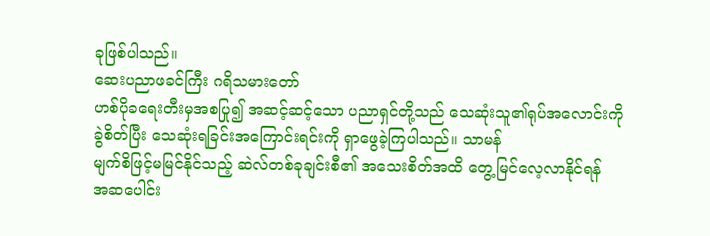ခုဖြစ်ပါသည်။
ဆေးပညာဖခင်ကြီး ဂရိသမားတော်
ဟစ်ပိုခရေးတီးမှအစပြု၍ အဆင့်ဆင့်သော ပညာရှင်တို့သည် သေဆုံးသူ၏ရုပ်အလောင်းကို
ခွဲစိတ်ပြီး သေဆုံးရခြင်းအကြောင်းရင်းကို ရှာဖွေခဲ့ကြပါသည်။ သာမန်
မျက်စိဖြင့်မမြင်နိုင်သည့် ဆဲလ်တစ်ခုချင်းစီ၏ အသေးစိတ်အထိ တွေ့မြင်လေ့လာနိုင်ရန်
အဆပေါင်း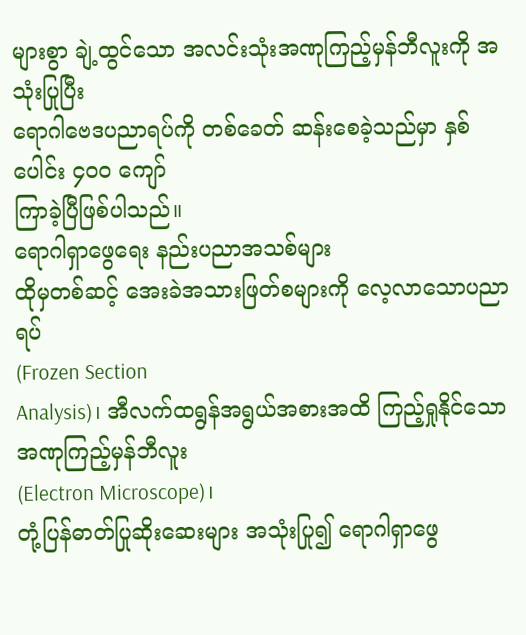များစွာ ချဲ့ထွင်သော အလင်းသုံးအဏုကြည့်မှန်ဘီလူးကို အသုံးပြုပြီး
ရောဂါဗေဒပညာရပ်ကို တစ်ခေတ် ဆန်းစေခဲ့သည်မှာ နှစ်ပေါင်း ၄၀၀ ကျော်
ကြာခဲ့ပြီဖြစ်ပါသည်။
ရောဂါရှာဖွေရေး နည်းပညာအသစ်များ
ထိုမှတစ်ဆင့် အေးခဲအသားဖြတ်စများကို လေ့လာသောပညာရပ်
(Frozen Section
Analysis)၊ အီလက်ထရွန်အရွယ်အစားအထိ ကြည့်ရှုနိုင်သော အဏုကြည့်မှန်ဘီလူး
(Electron Microscope)၊
တုံ့ပြန်ဓာတ်ပြုဆိုးဆေးများ အသုံးပြု၍ ရောဂါရှာဖွေ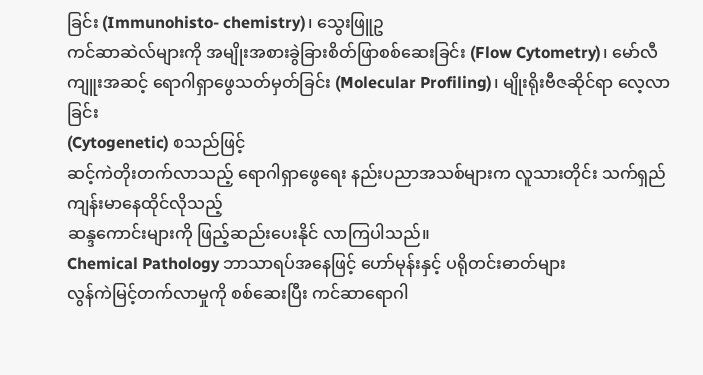ခြင်း (Immunohisto- chemistry)၊ သွေးဖြူဥ
ကင်ဆာဆဲလ်များကို အမျိုးအစားခွဲခြားစိတ်ဖြာစစ်ဆေးခြင်း (Flow Cytometry)၊ မော်လီ
ကျူးအဆင့် ရောဂါရှာဖွေသတ်မှတ်ခြင်း (Molecular Profiling)၊ မျိုးရိုးဗီဇဆိုင်ရာ လေ့လာခြင်း
(Cytogenetic) စသည်ဖြင့်
ဆင့်ကဲတိုးတက်လာသည့် ရောဂါရှာဖွေရေး နည်းပညာအသစ်များက လူသားတိုင်း သက်ရှည်ကျန်းမာနေထိုင်လိုသည့်
ဆန္ဒကောင်းများကို ဖြည့်ဆည်းပေးနိုင် လာကြပါသည်။
Chemical Pathology ဘာသာရပ်အနေဖြင့် ဟော်မုန်းနှင့် ပရိုတင်းဓာတ်များ
လွန်ကဲမြင့်တက်လာမှုကို စစ်ဆေးပြီး ကင်ဆာရောဂါ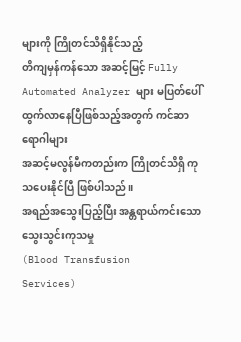များကို ကြိုတင်သိရှိနိုင်သည့်
တိကျမှန်ကန်သော အဆင့်မြင့် Fully Automated Analyzer များ မပြတ်ပေါ်ထွက်လာနေပြီဖြစ်သည့်အတွက် ကင်ဆာရောဂါများ
အဆင့်မလွန်မီကတည်းက ကြိုတင်သိရှိ ကုသပေးနိုင်ပြီ ဖြစ်ပါသည်။
အရည်အသွေးပြည့်ပြီး အန္တရာယ်ကင်းသော သွေးသွင်းကုသမှု
(Blood Transfusion
Services)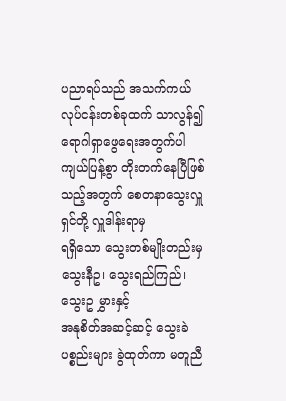ပညာရပ်သည် အသက်ကယ်လုပ်ငန်းတစ်ခုထက် သာလွန်၍ ရောဂါရှာဖွေရေးအတွက်ပါ
ကျယ်ပြန့်စွာ တိုးတက်နေပြီဖြစ်သည့်အတွက် စေတနာသွေးလှူရှင်တို့ လှူဒါန်းရာမှ
ရရှိသော သွေးတစ်မျိုးတည်းမှ သွေးနီဥ၊ သွေးရည်ကြည်၊ သွေးဥ မွှားနှင့်
အနုစိတ်အဆင့်ဆင့် သွေးခဲပစ္စည်းများ ခွဲထုတ်ကာ မတူညီ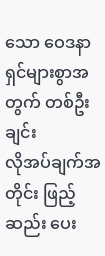သော ဝေဒနာရှင်များစွာအတွက် တစ်ဦးချင်း
လိုအပ်ချက်အတိုင်း ဖြည့်ဆည်း ပေး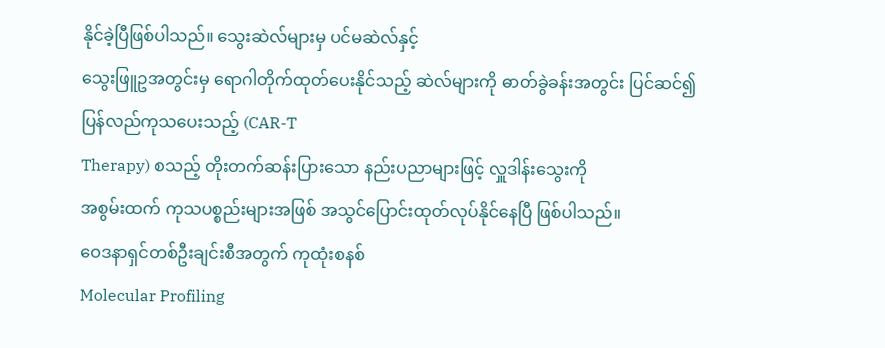နိုင်ခဲ့ပြီဖြစ်ပါသည်။ သွေးဆဲလ်များမှ ပင်မဆဲလ်နှင့်
သွေးဖြူဥအတွင်းမှ ရောဂါတိုက်ထုတ်ပေးနိုင်သည့် ဆဲလ်များကို ဓာတ်ခွဲခန်းအတွင်း ပြင်ဆင်၍
ပြန်လည်ကုသပေးသည့် (CAR-T
Therapy) စသည့် တိုးတက်ဆန်းပြားသော နည်းပညာများဖြင့် လှူဒါန်းသွေးကို
အစွမ်းထက် ကုသပစ္စည်းများအဖြစ် အသွင်ပြောင်းထုတ်လုပ်နိုင်နေပြီ ဖြစ်ပါသည်။
ဝေဒနာရှင်တစ်ဦးချင်းစီအတွက် ကုထုံးစနစ်
Molecular Profiling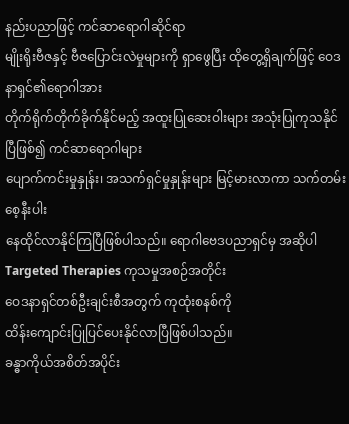နည်းပညာဖြင့် ကင်ဆာရောဂါဆိုင်ရာ
မျိုးရိုးဗီဇနှင့် ဗီဇပြောင်းလဲမှုများကို ရှာဖွေပြီး ထိုတွေ့ရှိချက်ဖြင့် ဝေဒနာရှင်၏ရောဂါအား
တိုက်ရိုက်တိုက်ခိုက်နိုင်မည့် အထူးပြုဆေးဝါးများ အသုံးပြုကုသနိုင်ပြီဖြစ်၍ ကင်ဆာရောဂါများ
ပျောက်ကင်းမှုနှုန်း၊ အသက်ရှင်မှုနှုန်းများ မြင့်မားလာကာ သက်တမ်းစေ့နီးပါး
နေထိုင်လာနိုင်ကြပြီဖြစ်ပါသည်။ ရောဂါဗေဒပညာရှင်မှ အဆိုပါ Targeted Therapies ကုသမှုအစဉ်အတိုင်း
ဝေဒနာရှင်တစ်ဦးချင်းစီအတွက် ကုထုံးစနစ်ကို
ထိန်းကျောင်းပြုပြင်ပေးနိုင်လာပြီဖြစ်ပါသည်။
ခန္ဓာကိုယ်အစိတ်အပိုင်း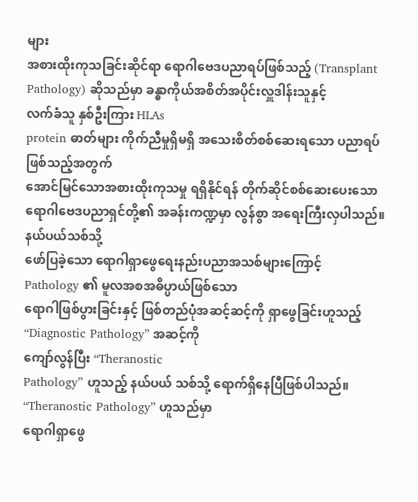များ
အစားထိုးကုသခြင်းဆိုင်ရာ ရောဂါဗေဒပညာရပ်ဖြစ်သည့် (Transplant Pathology) ဆိုသည်မှာ ခန္ဓာကိုယ်အစိတ်အပိုင်းလှူဒါန်းသူနှင့်
လက်ခံသူ နှစ်ဦးကြား HLAs
protein ဓာတ်များ ကိုက်ညီမှုရှိမရှိ အသေးစိတ်စစ်ဆေးရသော ပညာရပ်ဖြစ်သည့်အတွက်
အောင်မြင်သောအစားထိုးကုသမှု ရရှိနိုင်ရန် တိုက်ဆိုင်စစ်ဆေးပေးသော
ရောဂါဗေဒပညာရှင်တို့၏ အခန်းကဏ္ဍမှာ လွန်စွာ အရေးကြီးလှပါသည်။
နယ်ပယ်သစ်သို့
ဖော်ပြခဲ့သော ရောဂါရှာဖွေရေးနည်းပညာအသစ်များကြောင့်
Pathology ၏ မူလအစအဓိပ္ပာယ်ဖြစ်သော
ရောဂါဖြစ်ပွားခြင်းနှင့် ဖြစ်တည်ပုံအဆင့်ဆင့်ကို ရှာဖွေခြင်းဟူသည့် “Diagnostic Pathology” အဆင့်ကို
ကျော်လွန်ပြီး “Theranostic
Pathology” ဟူသည့် နယ်ပယ် သစ်သို့ ရောက်ရှိနေပြီဖြစ်ပါသည်။ “Theranostic Pathology” ဟူသည်မှာ
ရောဂါရှာဖွေ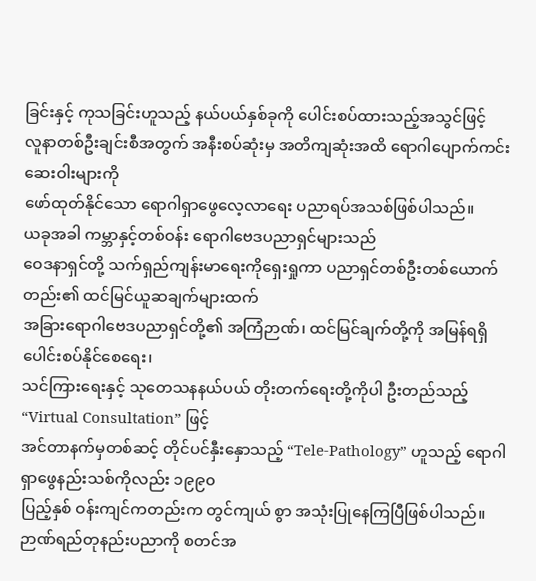ခြင်းနှင့် ကုသခြင်းဟူသည့် နယ်ပယ်နှစ်ခုကို ပေါင်းစပ်ထားသည့်အသွင်ဖြင့်
လူနာတစ်ဦးချင်းစီအတွက် အနီးစပ်ဆုံးမှ အတိကျဆုံးအထိ ရောဂါပျောက်ကင်းဆေးဝါးများကို
ဖော်ထုတ်နိုင်သော ရောဂါရှာဖွေလေ့လာရေး ပညာရပ်အသစ်ဖြစ်ပါသည်။
ယခုအခါ ကမ္ဘာနှင့်တစ်ဝန်း ရောဂါဗေဒပညာရှင်များသည်
ဝေဒနာရှင်တို့ သက်ရှည်ကျန်းမာရေးကိုရှေးရှုကာ ပညာရှင်တစ်ဦးတစ်ယောက်တည်း၏ ထင်မြင်ယူဆချက်များထက်
အခြားရောဂါဗေဒပညာရှင်တို့၏ အကြံဉာဏ်၊ ထင်မြင်ချက်တို့ကို အမြန်ရရှိပေါင်းစပ်နိုင်စေရေး၊
သင်ကြားရေးနှင့် သုတေသနနယ်ပယ် တိုးတက်ရေးတို့ကိုပါ ဦးတည်သည့် “Virtual Consultation” ဖြင့်
အင်တာနက်မှတစ်ဆင့် တိုင်ပင်နှီးနှောသည့် “Tele-Pathology” ဟူသည့် ရောဂါရှာဖွေနည်းသစ်ကိုလည်း ၁၉၉၀
ပြည့်နှစ် ဝန်းကျင်ကတည်းက တွင်ကျယ် စွာ အသုံးပြုနေကြပြီဖြစ်ပါသည်။
ဉာဏ်ရည်တုနည်းပညာကို စတင်အ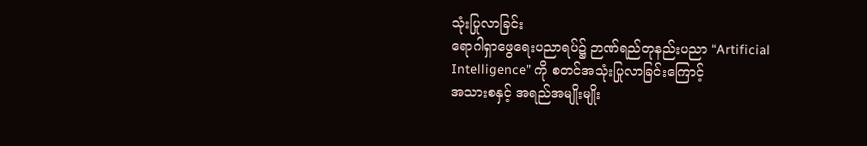သုံးပြုလာခြင်း
ရောဂါရှာဖွေရေးပညာရပ်၌ ဉာဏ်ရည်တုနည်းပညာ “Artificial Intelligence” ကို စတင်အသုံးပြုလာခြင်းကြောင့်
အသားစနှင့် အရည်အမျိုးမျိုး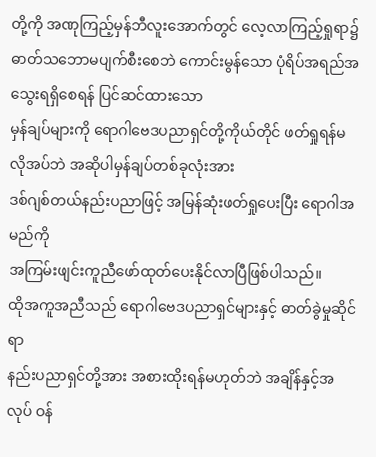တို့ကို အဏုကြည့်မှန်ဘီလူးအောက်တွင် လေ့လာကြည့်ရှုရာ၌
ဓာတ်သဘောမပျက်စီးစေဘဲ ကောင်းမွန်သော ပုံရိပ်အရည်အသွေးရရှိစေရန် ပြင်ဆင်ထားသော
မှန်ချပ်များကို ရောဂါဗေဒပညာရှင်တို့ကိုယ်တိုင် ဖတ်ရှုရန်မလိုအပ်ဘဲ အဆိုပါမှန်ချပ်တစ်ခုလုံးအား
ဒစ်ဂျစ်တယ်နည်းပညာဖြင့် အမြန်ဆုံးဖတ်ရှုပေးပြီး ရောဂါအမည်ကို
အကြမ်းဖျင်းကူညီဖော်ထုတ်ပေးနိုင်လာပြီဖြစ်ပါသည်။
ထိုအကူအညီသည် ရောဂါဗေဒပညာရှင်များနှင့် ဓာတ်ခွဲမှုဆိုင်ရာ
နည်းပညာရှင်တို့အား အစားထိုးရန်မဟုတ်ဘဲ အချိန်နှင့်အလုပ် ဝန်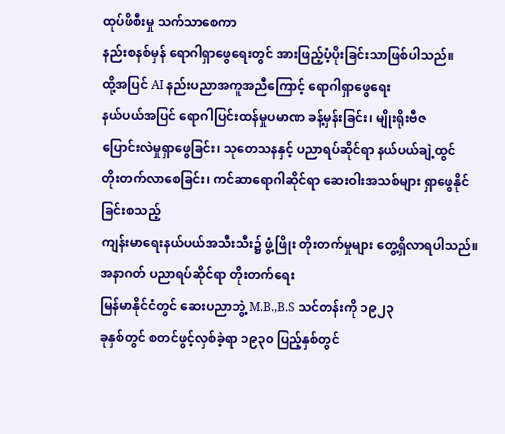ထုပ်ဖိစီးမှု သက်သာစေကာ
နည်းစနစ်မှန် ရောဂါရှာဖွေရေးတွင် အားဖြည့်ပံ့ပိုးခြင်းသာဖြစ်ပါသည်။
ထို့အပြင် AI နည်းပညာအကူအညီကြောင့် ရောဂါရှာဖွေရေး
နယ်ပယ်အပြင် ရောဂါပြင်းထန်မှုပမာဏ ခန့်မှန်းခြင်း၊ မျိုးရိုးဗီဇ
ပြောင်းလဲမှုရှာဖွေခြင်း၊ သုတေသနနှင့် ပညာရပ်ဆိုင်ရာ နယ်ပယ်ချဲ့ထွင်
တိုးတက်လာစေခြင်း၊ ကင်ဆာရောဂါဆိုင်ရာ ဆေးဝါးအသစ်များ ရှာဖွေနိုင်ခြင်းစသည့်
ကျန်းမာရေးနယ်ပယ်အသီးသီး၌ ဖွံ့ဖြိုး တိုးတက်မှုများ တွေ့ရှိလာရပါသည်။
အနာဂတ် ပညာရပ်ဆိုင်ရာ တိုးတက်ရေး
မြန်မာနိုင်ငံတွင် ဆေးပညာဘွဲ့ M.B.,B.S သင်တန်းကို ၁၉၂၃
ခုနှစ်တွင် စတင်ဖွင့်လှစ်ခဲ့ရာ ၁၉၃၀ ပြည့်နှစ်တွင်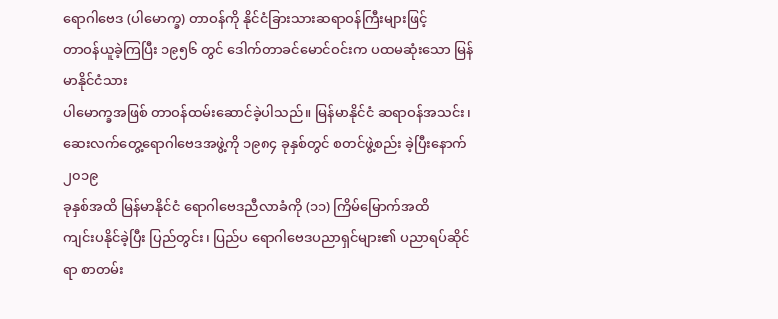ရောဂါဗေဒ (ပါမောက္ခ) တာဝန်ကို နိုင်ငံခြားသားဆရာဝန်ကြီးများဖြင့်
တာဝန်ယူခဲ့ကြပြီး ၁၉၅၆ တွင် ဒေါက်တာခင်မောင်ဝင်းက ပထမဆုံးသော မြန်မာနိုင်ငံသား
ပါမောက္ခအဖြစ် တာဝန်ထမ်းဆောင်ခဲ့ပါသည်။ မြန်မာနိုင်ငံ ဆရာဝန်အသင်း၊
ဆေးလက်တွေ့ရောဂါဗေဒအဖွဲ့ကို ၁၉၈၄ ခုနှစ်တွင် စတင်ဖွဲ့စည်း ခဲ့ပြီးနောက် ၂၀၁၉
ခုနှစ်အထိ မြန်မာနိုင်ငံ ရောဂါဗေဒညီလာခံကို (၁၁) ကြိမ်မြောက်အထိ
ကျင်းပနိုင်ခဲ့ပြီး ပြည်တွင်း၊ ပြည်ပ ရောဂါဗေဒပညာရှင်များ၏ ပညာရပ်ဆိုင်ရာ စာတမ်း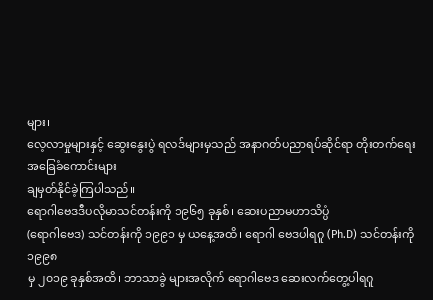များ၊
လေ့လာမှုများနှင့် ဆွေးနွေးပွဲ ရလဒ်များမှသည် အနာဂတ်ပညာရပ်ဆိုင်ရာ တိုးတက်ရေးအခြေခံကောင်းများ
ချမှတ်နိုင်ခဲ့ကြပါသည်။
ရောဂါဗေဒဒီပလိုမာသင်တန်းကို ၁၉၆၅ ခုနှစ်၊ ဆေးပညာမဟာသိပ္ပံ
(ရောဂါဗေဒ) သင်တန်းကို ၁၉၉၁ မှ ယနေ့အထိ၊ ရောဂါ ဗေဒပါရဂူ (Ph.D) သင်တန်းကို ၁၉၉၈
မှ ၂၀၁၉ ခုနှစ်အထိ၊ ဘာသာခွဲ များအလိုက် ရောဂါဗေဒ ဆေးလက်တွေ့ပါရဂူ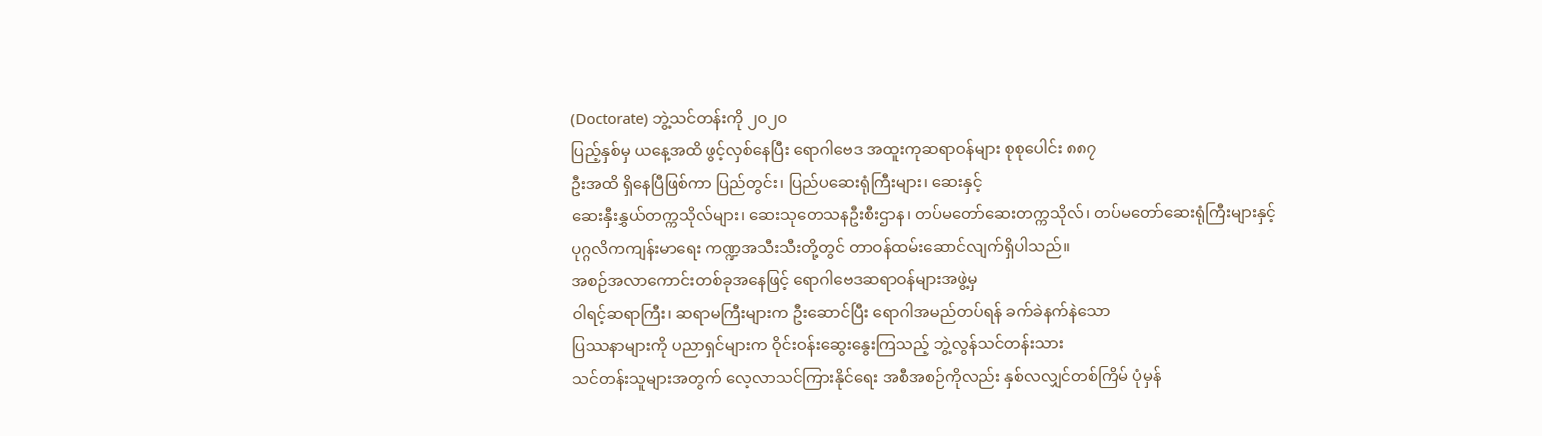(Doctorate) ဘွဲ့သင်တန်းကို ၂၀၂၀
ပြည့်နှစ်မှ ယနေ့အထိ ဖွင့်လှစ်နေပြီး ရောဂါဗေဒ အထူးကုဆရာဝန်များ စုစုပေါင်း ၈၈၇
ဦးအထိ ရှိနေပြီဖြစ်ကာ ပြည်တွင်း၊ ပြည်ပဆေးရုံကြီးများ၊ ဆေးနှင့်
ဆေးနှီးနွှယ်တက္ကသိုလ်များ၊ ဆေးသုတေသနဦးစီးဌာန၊ တပ်မတော်ဆေးတက္ကသိုလ်၊ တပ်မတော်ဆေးရုံကြီးများနှင့်
ပုဂ္ဂလိကကျန်းမာရေး ကဏ္ဍအသီးသီးတို့တွင် တာဝန်ထမ်းဆောင်လျက်ရှိပါသည်။
အစဉ်အလာကောင်းတစ်ခုအနေဖြင့် ရောဂါဗေဒဆရာဝန်များအဖွဲ့မှ
ဝါရင့်ဆရာကြီး၊ ဆရာမကြီးများက ဦးဆောင်ပြီး ရောဂါအမည်တပ်ရန် ခက်ခဲနက်နဲသော
ပြဿနာများကို ပညာရှင်များက ဝိုင်းဝန်းဆွေးနွေးကြသည့် ဘွဲ့လွန်သင်တန်းသား
သင်တန်းသူများအတွက် လေ့လာသင်ကြားနိုင်ရေး အစီအစဉ်ကိုလည်း နှစ်လလျှင်တစ်ကြိမ် ပုံမှန်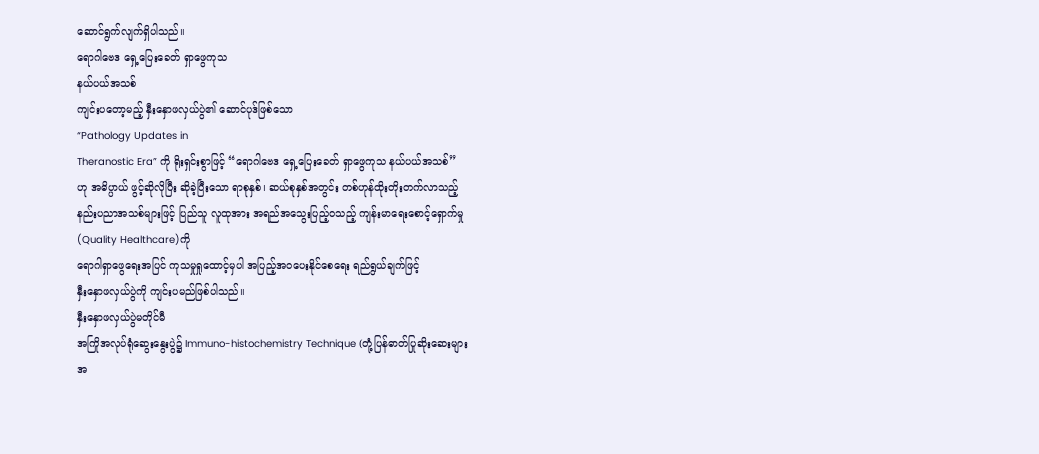ဆောင်ရွက်လျက်ရှိပါသည်။
ရောဂါဗေဒ ရှေ့ပြေးခေတ် ရှာဖွေကုသ
နယ်ပယ်အသစ်
ကျင်းပတော့မည့် နှီးနှောဖလှယ်ပွဲ၏ ဆောင်ပုဒ်ဖြစ်သော
“Pathology Updates in
Theranostic Era” ကို ရိုးရှင်းစွာဖြင့် “ရောဂါဗေဒ ရှေ့ပြေးခေတ် ရှာဖွေကုသ နယ်ပယ်အသစ်”
ဟု အဓိပ္ပာယ် ဖွင့်ဆိုလိုပြီး ဆိုခဲ့ပြီးသော ရာစုနှစ်၊ ဆယ်စုနှစ်အတွင်း တစ်ဟုန်ထိုးတိုးတက်လာသည့်
နည်းပညာအသစ်များဖြင့် ပြည်သူ လူထုအား အရည်အသွေးပြည့်ဝသည့် ကျန်းမာရေးစောင့်ရှောက်မှု
(Quality Healthcare)ကို
ရောဂါရှာဖွေရေးအပြင် ကုသမှုရှုထောင့်မှပါ အပြည့်အဝပေးနိုင်စေရေး ရည်ရွယ်ချက်ဖြင့်
နှီးနှောဖလှယ်ပွဲကို ကျင်းပမည်ဖြစ်ပါသည်။
နှီးနှောဖလှယ်ပွဲမတိုင်မီ
အကြိုအလုပ်ရုံဆွေးနွေးပွဲ၌ Immuno-histochemistry Technique (တုံ့ပြန်ဓာတ်ပြုဆိုးဆေးများ
အ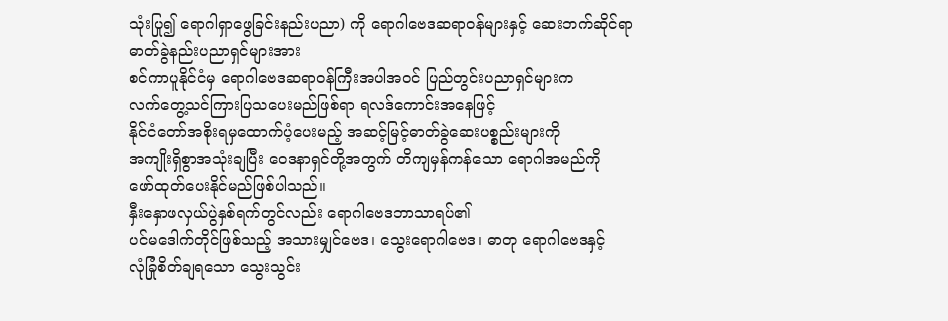သုံးပြု၍ ရောဂါရှာဖွေခြင်းနည်းပညာ) ကို ရောဂါဗေဒဆရာဝန်များနှင့် ဆေးဘက်ဆိုင်ရာ ဓာတ်ခွဲနည်းပညာရှင်များအား
စင်ကာပူနိုင်ငံမှ ရောဂါဗေဒဆရာဝန်ကြီးအပါအဝင် ပြည်တွင်းပညာရှင်များက
လက်တွေ့သင်ကြားပြသပေးမည်ဖြစ်ရာ ရလဒ်ကောင်းအနေဖြင့်
နိုင်ငံတော်အစိုးရမှထောက်ပံ့ပေးမည့် အဆင့်မြင့်ဓာတ်ခွဲဆေးပစ္စည်းများကို
အကျိုးရှိစွာအသုံးချပြီး ဝေဒနာရှင်တို့အတွက် တိကျမှန်ကန်သော ရောဂါအမည်ကို
ဖော်ထုတ်ပေးနိုင်မည်ဖြစ်ပါသည်။
နှီးနှောဖလှယ်ပွဲနှစ်ရက်တွင်လည်း ရောဂါဗေဒဘာသာရပ်၏
ပင်မဒေါက်တိုင်ဖြစ်သည့် အသားမျှင်ဗေဒ၊ သွေးရောဂါဗေဒ၊ ဓာတု ရောဂါဗေဒနှင့်
လုံခြုံစိတ်ချရသော သွေးသွင်း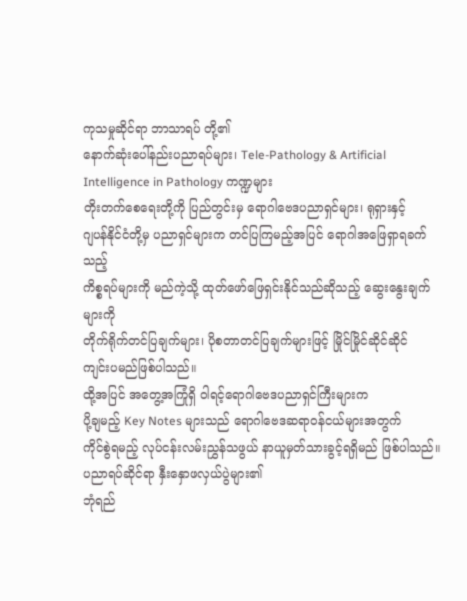ကုသမှုဆိုင်ရာ ဘာသာရပ် တို့၏
နောက်ဆုံးပေါ်နည်းပညာရပ်များ၊ Tele-Pathology & Artificial Intelligence in Pathology ကဏ္ဍများ
တိုးတက်စေရေးတို့ကို ပြည်တွင်းမှ ရောဂါဗေဒပညာရှင်များ၊ ရုရှားနှင့်
ဂျပန်နိုင်ငံတို့မှ ပညာရှင်များက တင်ပြကြမည့်အပြင် ရောဂါအဖြေရှာရခက်သည့်
ကိစ္စရပ်များကို မည်ကဲ့သို့ ထုတ်ဖော်ဖြေရှင်းနိုင်သည်ဆိုသည့် ဆွေးနွေးချက်များကို
တိုက်ရိုက်တင်ပြချက်များ၊ ပိုစတာတင်ပြချက်များဖြင့် မြိုင်မြိုင်ဆိုင်ဆိုင်
ကျင်းပမည်ဖြစ်ပါသည်။
ထို့အပြင် အတွေ့အကြုံရှိ ဝါရင့်ရောဂါဗေဒပညာရှင်ကြီးများက
ပို့ချမည့် Key Notes များသည် ရောဂါဗေဒဆရာဝန်ငယ်များအတွက်
ကိုင်စွဲရမည့် လုပ်ငန်းလမ်းညွှန်သဖွယ် နာယူမှတ်သားခွင့်ရရှိမည် ဖြစ်ပါသည်။
ပညာရပ်ဆိုင်ရာ နှီးနှောဖလှယ်ပွဲများ၏
ဘုံရည်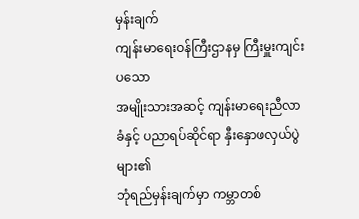မှန်းချက်
ကျန်းမာရေးဝန်ကြီးဌာနမှ ကြီးမှူးကျင်းပသော
အမျိုးသားအဆင့် ကျန်းမာရေးညီလာခံနှင့် ပညာရပ်ဆိုင်ရာ နှီးနှောဖလှယ်ပွဲများ၏
ဘုံရည်မှန်းချက်မှာ ကမ္ဘာတစ်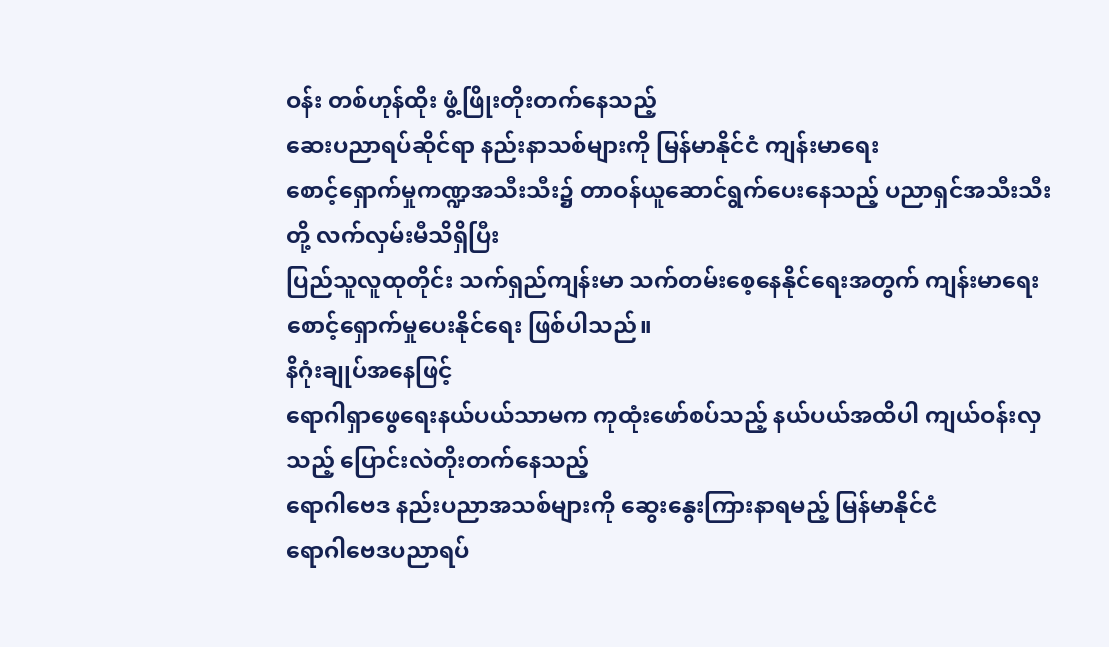ဝန်း တစ်ဟုန်ထိုး ဖွံ့ဖြိုးတိုးတက်နေသည့်
ဆေးပညာရပ်ဆိုင်ရာ နည်းနာသစ်များကို မြန်မာနိုင်ငံ ကျန်းမာရေး
စောင့်ရှောက်မှုကဏ္ဍအသီးသီး၌ တာဝန်ယူဆောင်ရွက်ပေးနေသည့် ပညာရှင်အသီးသီးတို့ လက်လှမ်းမီသိရှိပြီး
ပြည်သူလူထုတိုင်း သက်ရှည်ကျန်းမာ သက်တမ်းစေ့နေနိုင်ရေးအတွက် ကျန်းမာရေး
စောင့်ရှောက်မှုပေးနိုင်ရေး ဖြစ်ပါသည်။
နိဂုံးချုပ်အနေဖြင့်
ရောဂါရှာဖွေရေးနယ်ပယ်သာမက ကုထုံးဖော်စပ်သည့် နယ်ပယ်အထိပါ ကျယ်ဝန်းလှသည့် ပြောင်းလဲတိုးတက်နေသည့်
ရောဂါဗေဒ နည်းပညာအသစ်များကို ဆွေးနွေးကြားနာရမည့် မြန်မာနိုင်ငံ
ရောဂါဗေဒပညာရပ်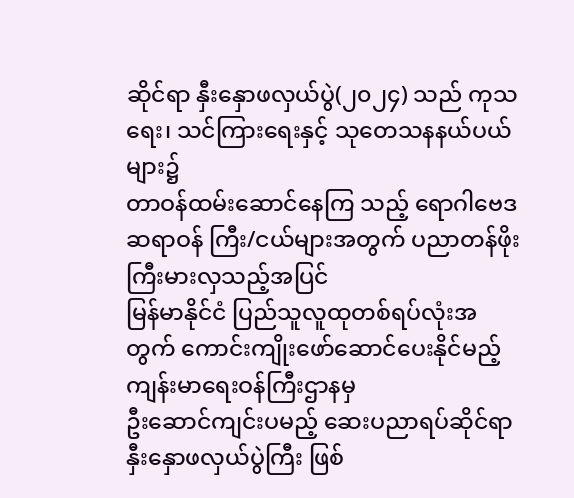ဆိုင်ရာ နှီးနှောဖလှယ်ပွဲ(၂၀၂၄) သည် ကုသရေး၊ သင်ကြားရေးနှင့် သုတေသနနယ်ပယ်များ၌
တာဝန်ထမ်းဆောင်နေကြ သည့် ရောဂါဗေဒဆရာဝန် ကြီး/ငယ်များအတွက် ပညာတန်ဖိုးကြီးမားလှသည့်အပြင်
မြန်မာနိုင်ငံ ပြည်သူလူထုတစ်ရပ်လုံးအတွက် ကောင်းကျိုးဖော်ဆောင်ပေးနိုင်မည့် ကျန်းမာရေးဝန်ကြီးဌာနမှ
ဦးဆောင်ကျင်းပမည့် ဆေးပညာရပ်ဆိုင်ရာ နှီးနှောဖလှယ်ပွဲကြီး ဖြစ်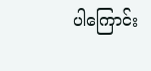ပါကြောင်း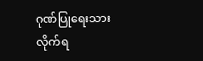ဂုဏ်ပြုရေးသားလိုက်ရ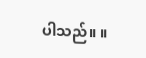ပါသည်။ ။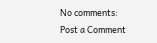No comments:
Post a Comment